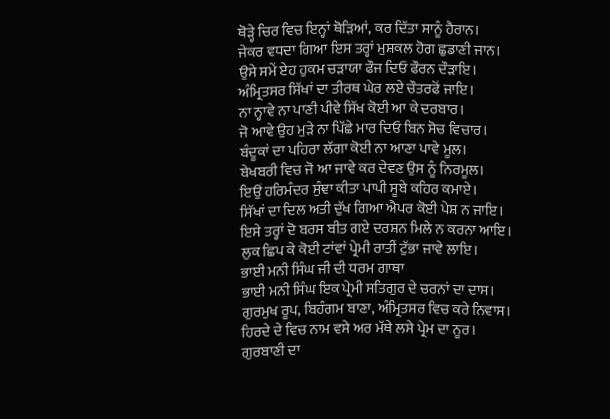ਥੋੜ੍ਹੇ ਚਿਰ ਵਿਚ ਇਨ੍ਹਾਂ ਥੋੜਿਆਂ, ਕਰ ਦਿੱਤਾ ਸਾਨੂੰ ਹੈਰਾਨ।
ਜੇਕਰ ਵਧਦਾ ਗਿਆ ਇਸ ਤਰ੍ਹਾਂ ਮੁਸ਼ਕਲ ਹੋਗ ਛੁਡਾਣੀ ਜਾਨ।
ਉਸੇ ਸਮੇਂ ਏਹ ਹੁਕਮ ਚੜਾਯਾ ਫੌਜ ਦਿਓ ਫੌਰਨ ਦੌੜਾਇ।
ਅੰਮ੍ਰਿਤਸਰ ਸਿੱਖਾਂ ਦਾ ਤੀਰਥ ਘੇਰ ਲਏ ਚੌਤਰਫੋਂ ਜਾਇ।
ਨਾ ਨ੍ਹਾਵੇ ਨਾ ਪਾਣੀ ਪੀਵੇ ਸਿੱਖ ਕੋਈ ਆ ਕੇ ਦਰਬਾਰ।
ਜੋ ਆਵੇ ਉਹ ਮੁੜੇ ਨਾ ਪਿੱਛੇ ਮਾਰ ਦਿਓ ਬਿਨ ਸੋਚ ਵਿਚਾਰ।
ਬੰਦੂਕਾਂ ਦਾ ਪਹਿਰਾ ਲੱਗਾ ਕੋਈ ਨਾ ਆਣਾ ਪਾਵੇ ਮੂਲ।
ਬੇਖਬਰੀ ਵਿਚ ਜੋ ਆ ਜਾਵੇ ਕਰ ਦੇਵਣ ਉਸ ਨੂੰ ਨਿਰਮੂਲ।
ਇਉਂ ਹਰਿਮੰਦਰ ਸੁੰਞਾ ਕੀਤਾ ਪਾਪੀ ਸੂਬੇ ਕਹਿਰ ਕਮਾਏ।
ਸਿੱਖਾਂ ਦਾ ਦਿਲ ਅਤੀ ਦੁੱਖ ਗਿਆ ਐਪਰ ਕੋਈ ਪੇਸ਼ ਨ ਜਾਇ।
ਇਸੇ ਤਰ੍ਹਾਂ ਦੋ ਬਰਸ ਬੀਤ ਗਏ ਦਰਸ਼ਨ ਮਿਲੇ ਨ ਕਰਨਾ ਆਇ।
ਲੁਕ ਛਿਪ ਕੇ ਕੋਈ ਟਾਂਵਾਂ ਪ੍ਰੇਮੀ ਰਾਤੀਂ ਟੁੱਭਾ ਜਾਵੇ ਲਾਇ।
ਭਾਈ ਮਨੀ ਸਿੰਘ ਜੀ ਦੀ ਧਰਮ ਗਾਥਾ
ਭਾਈ ਮਨੀ ਸਿੰਘ ਇਕ ਪ੍ਰੇਮੀ ਸਤਿਗੁਰ ਦੇ ਚਰਨਾਂ ਦਾ ਦਾਸ।
ਗੁਰਮੁਖ ਰੂਪ, ਬਿਹੰਗਮ ਬਾਣਾ, ਅੰਮ੍ਰਿਤਸਰ ਵਿਚ ਕਰੇ ਨਿਵਾਸ।
ਹਿਰਦੇ ਦੇ ਵਿਚ ਨਾਮ ਵਸੇ ਅਰ ਮੱਥੇ ਲਸੇ ਪ੍ਰੇਮ ਦਾ ਨੂਰ।
ਗੁਰਬਾਣੀ ਦਾ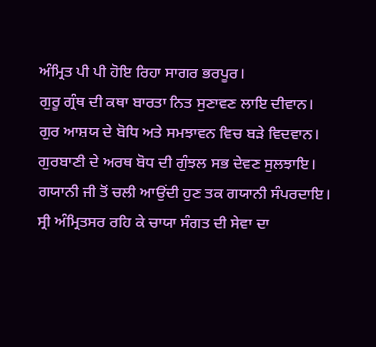ਅੰਮ੍ਰਿਤ ਪੀ ਪੀ ਹੋਇ ਰਿਹਾ ਸਾਗਰ ਭਰਪੂਰ।
ਗੁਰੂ ਗ੍ਰੰਥ ਦੀ ਕਥਾ ਬਾਰਤਾ ਨਿਤ ਸੁਣਾਵਣ ਲਾਇ ਦੀਵਾਨ।
ਗੁਰ ਆਸ਼ਯ ਦੇ ਬੋਧਿ ਅਤੇ ਸਮਝਾਵਨ ਵਿਚ ਬੜੇ ਵਿਦਵਾਨ।
ਗੁਰਬਾਣੀ ਦੇ ਅਰਥ ਬੋਧ ਦੀ ਗੁੰਝਲ ਸਭ ਦੇਵਣ ਸੁਲਝਾਇ।
ਗਯਾਨੀ ਜੀ ਤੋਂ ਚਲੀ ਆਉਂਦੀ ਹੁਣ ਤਕ ਗਯਾਨੀ ਸੰਪਰਦਾਇ।
ਸ੍ਰੀ ਅੰਮ੍ਰਿਤਸਰ ਰਹਿ ਕੇ ਚਾਯਾ ਸੰਗਤ ਦੀ ਸੇਵਾ ਦਾ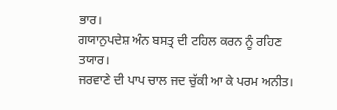ਭਾਰ।
ਗਯਾਨੁਪਦੇਸ਼ ਅੰਨ ਬਸਤ੍ਰ ਦੀ ਟਹਿਲ ਕਰਨ ਨੂੰ ਰਹਿਣ ਤਯਾਰ।
ਜਰਵਾਣੇ ਦੀ ਪਾਪ ਚਾਲ ਜਦ ਚੁੱਕੀ ਆ ਕੇ ਪਰਮ ਅਨੀਤ।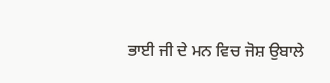ਭਾਈ ਜੀ ਦੇ ਮਨ ਵਿਚ ਜੋਸ਼ ਉਬਾਲੇ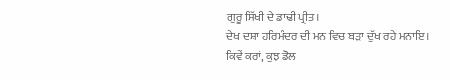ਗੁਰੂ ਸਿੱਖੀ ਦੇ ਡਾਢੀ ਪ੍ਰੀਤ।
ਦੇਖ ਦਸ਼ਾ ਹਰਿਮੰਦਰ ਦੀ ਮਨ ਵਿਚ ਬੜਾ ਦੁੱਖ ਰਹੇ ਮਨਾਇ।
ਕਿਵੇਂ ਕਰਾਂ, ਕੁਝ ਡੋਲ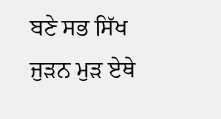ਬਣੇ ਸਭ ਸਿੱਖ ਜੁੜਨ ਮੁੜ ਏਥੇ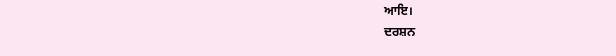ਆਇ।
ਦਰਸ਼ਨ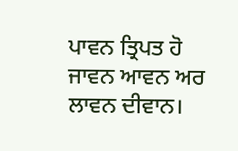ਪਾਵਨ ਤ੍ਰਿਪਤ ਹੋ ਜਾਵਨ ਆਵਨ ਅਰ ਲਾਵਨ ਦੀਵਾਨ।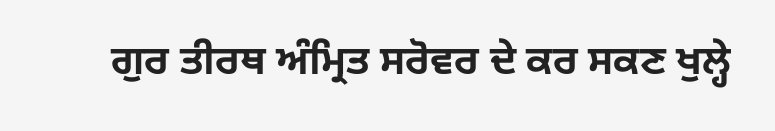ਗੁਰ ਤੀਰਥ ਅੰਮ੍ਰਿਤ ਸਰੋਵਰ ਦੇ ਕਰ ਸਕਣ ਖੁਲ੍ਹੇ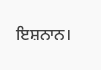ਇਸ਼ਨਾਨ।